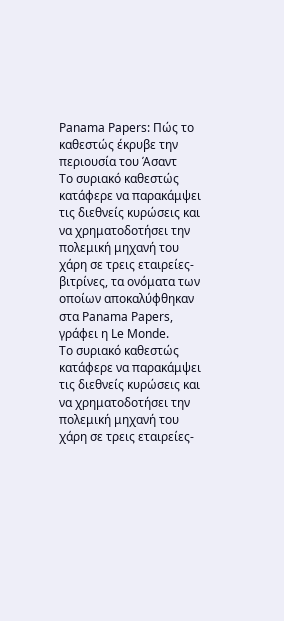Panama Papers: Πώς το καθεστώς έκρυβε την περιουσία του Άσαντ
Το συριακό καθεστώς κατάφερε να παρακάμψει τις διεθνείς κυρώσεις και να χρηματοδοτήσει την πολεμική μηχανή του χάρη σε τρεις εταιρείες-βιτρίνες, τα ονόματα των οποίων αποκαλύφθηκαν στα Panama Papers, γράφει η Le Monde.
Το συριακό καθεστώς κατάφερε να παρακάμψει τις διεθνείς κυρώσεις και να χρηματοδοτήσει την πολεμική μηχανή του χάρη σε τρεις εταιρείες-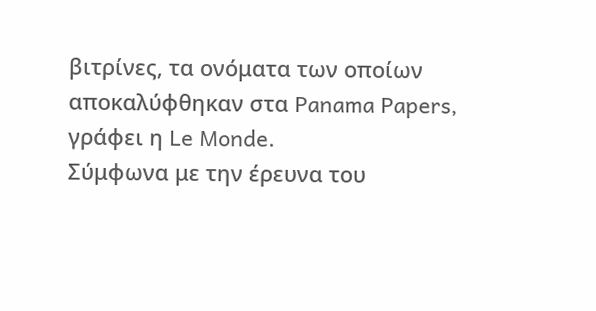βιτρίνες, τα ονόματα των οποίων αποκαλύφθηκαν στα Panama Papers, γράφει η Le Monde.
Σύμφωνα με την έρευνα του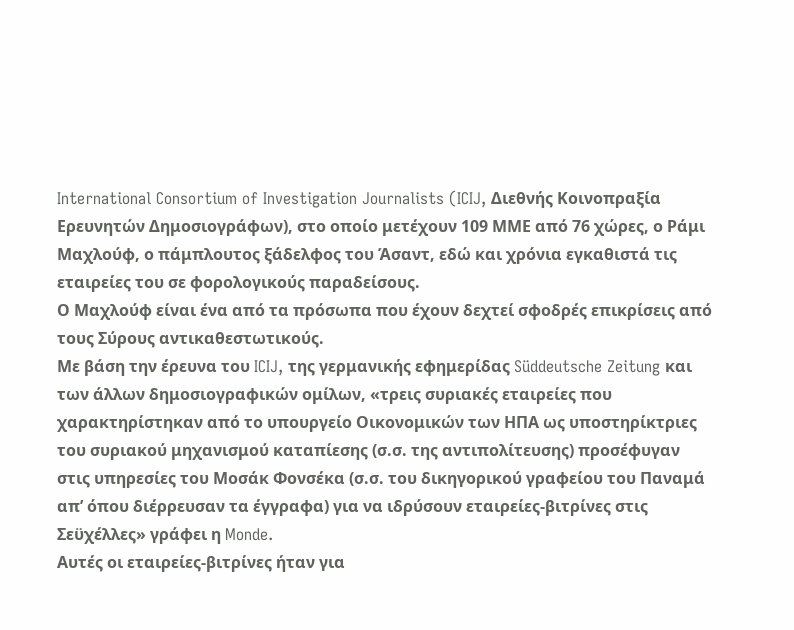International Consortium of Investigation Journalists (ICIJ, Διεθνής Κοινοπραξία Ερευνητών Δημοσιογράφων), στο οποίο μετέχουν 109 ΜΜΕ από 76 χώρες, ο Ράμι Μαχλούφ, ο πάμπλουτος ξάδελφος του Άσαντ, εδώ και χρόνια εγκαθιστά τις εταιρείες του σε φορολογικούς παραδείσους.
Ο Μαχλούφ είναι ένα από τα πρόσωπα που έχουν δεχτεί σφοδρές επικρίσεις από τους Σύρους αντικαθεστωτικούς.
Με βάση την έρευνα του ICIJ, της γερμανικής εφημερίδας Süddeutsche Zeitung και των άλλων δημοσιογραφικών ομίλων, «τρεις συριακές εταιρείες που χαρακτηρίστηκαν από το υπουργείο Οικονομικών των ΗΠΑ ως υποστηρίκτριες του συριακού μηχανισμού καταπίεσης (σ.σ. της αντιπολίτευσης) προσέφυγαν στις υπηρεσίες του Μοσάκ Φονσέκα (σ.σ. του δικηγορικού γραφείου του Παναμά απ’ όπου διέρρευσαν τα έγγραφα) για να ιδρύσουν εταιρείες-βιτρίνες στις Σεϋχέλλες» γράφει η Monde.
Αυτές οι εταιρείες-βιτρίνες ήταν για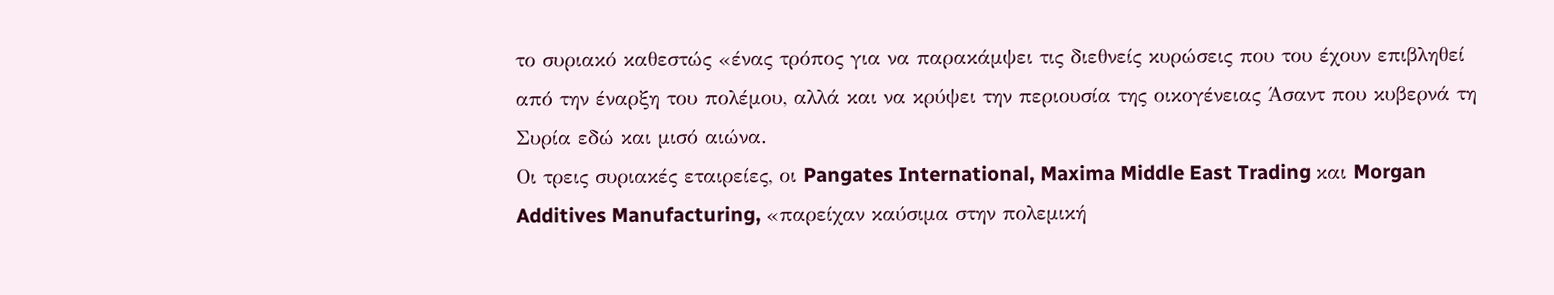το συριακό καθεστώς «ένας τρόπος για να παρακάμψει τις διεθνείς κυρώσεις που του έχουν επιβληθεί από την έναρξη του πολέμου, αλλά και να κρύψει την περιουσία της οικογένειας Άσαντ που κυβερνά τη Συρία εδώ και μισό αιώνα.
Οι τρεις συριακές εταιρείες, οι Pangates International, Maxima Middle East Trading και Morgan Additives Manufacturing, «παρείχαν καύσιμα στην πολεμική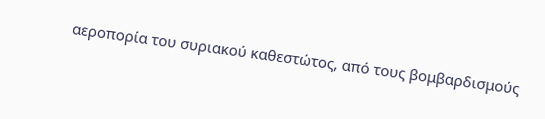αεροπορία του συριακού καθεστώτος, από τους βομβαρδισμούς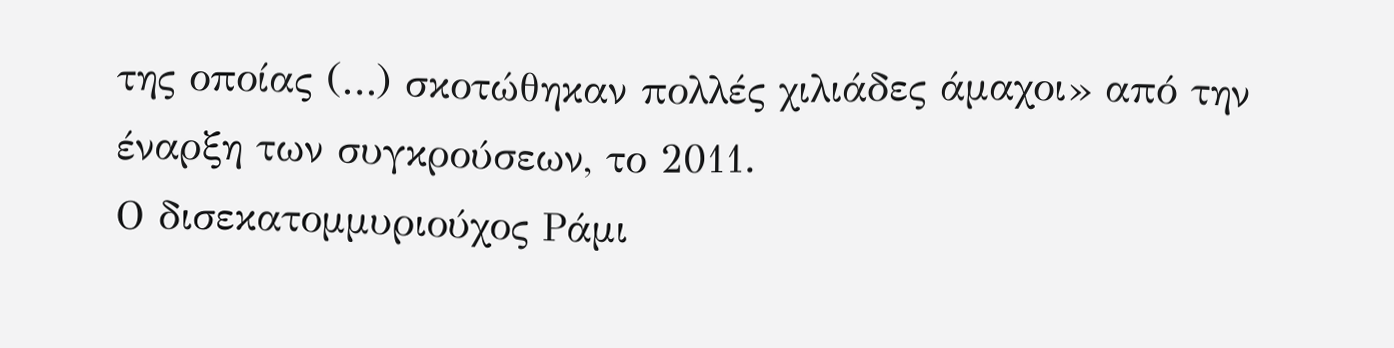της οποίας (…) σκοτώθηκαν πολλές χιλιάδες άμαχοι» από την έναρξη των συγκρούσεων, το 2011.
Ο δισεκατομμυριούχος Ράμι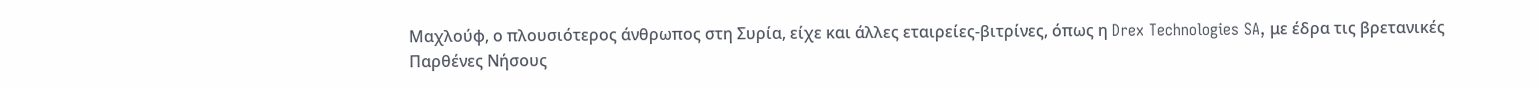Μαχλούφ, ο πλουσιότερος άνθρωπος στη Συρία, είχε και άλλες εταιρείες-βιτρίνες, όπως η Drex Technologies SA, με έδρα τις βρετανικές Παρθένες Νήσους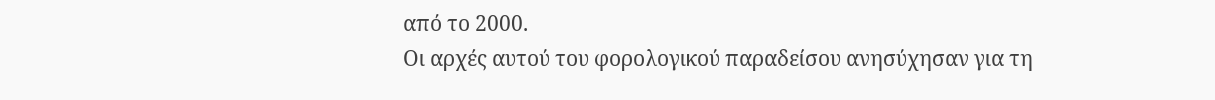από το 2000.
Οι αρχές αυτού του φορολογικού παραδείσου ανησύχησαν για τη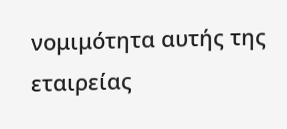νομιμότητα αυτής της εταιρείας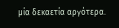μία δεκαετία αργότερα.